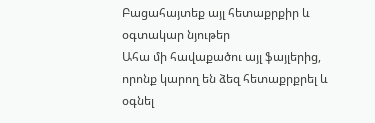Բացահայտեք այլ հետաքրքիր և օգտակար նյութեր
Ահա մի հավաքածու այլ ֆայլերից, որոնք կարող են ձեզ հետաքրքրել և օգնել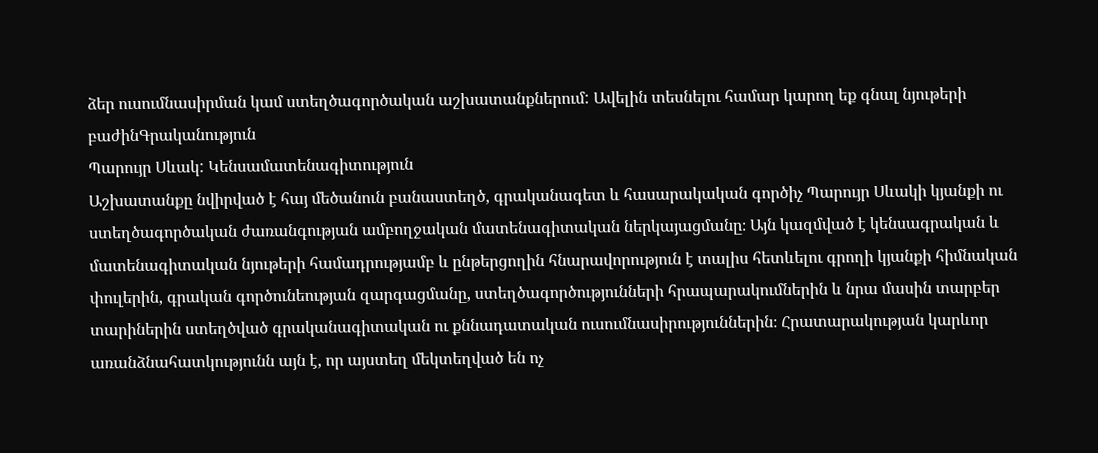ձեր ուսումնասիրման կամ ստեղծագործական աշխատանքներում: Ավելին տեսնելու համար կարող եք գնալ նյութերի բաժինԳրականություն
Պարույր Սևակ: Կենսամատենագիտություն
Աշխատանքը նվիրված է հայ մեծանուն բանաստեղծ, գրականագետ և հասարակական գործիչ Պարույր Սևակի կյանքի ու ստեղծագործական ժառանգության ամբողջական մատենագիտական ներկայացմանը։ Այն կազմված է կենսագրական և մատենագիտական նյութերի համադրությամբ և ընթերցողին հնարավորություն է տալիս հետևելու գրողի կյանքի հիմնական փուլերին, գրական գործունեության զարգացմանը, ստեղծագործությունների հրապարակումներին և նրա մասին տարբեր տարիներին ստեղծված գրականագիտական ու քննադատական ուսումնասիրություններին։ Հրատարակության կարևոր առանձնահատկությունն այն է, որ այստեղ մեկտեղված են ոչ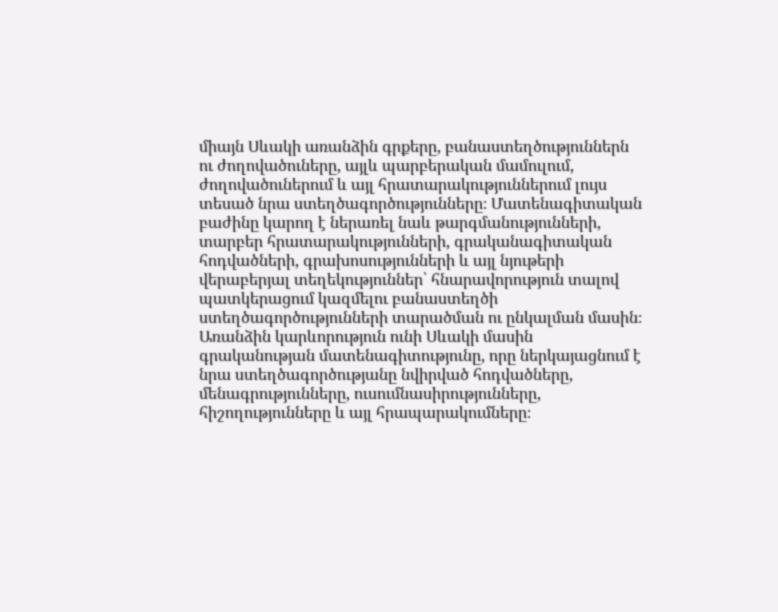միայն Սևակի առանձին գրքերը, բանաստեղծություններն ու ժողովածուները, այլև պարբերական մամուլում, ժողովածուներում և այլ հրատարակություններում լույս տեսած նրա ստեղծագործությունները։ Մատենագիտական բաժինը կարող է ներառել նաև թարգմանությունների, տարբեր հրատարակությունների, գրականագիտական հոդվածների, գրախոսությունների և այլ նյութերի վերաբերյալ տեղեկություններ՝ հնարավորություն տալով պատկերացում կազմելու բանաստեղծի ստեղծագործությունների տարածման ու ընկալման մասին։ Առանձին կարևորություն ունի Սևակի մասին գրականության մատենագիտությունը, որը ներկայացնում է նրա ստեղծագործությանը նվիրված հոդվածները, մենագրությունները, ուսումնասիրությունները, հիշողությունները և այլ հրապարակումները։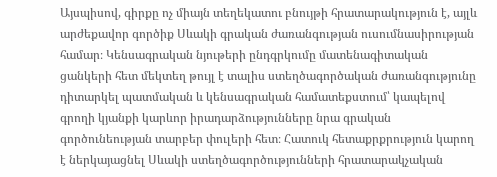Այսպիսով, գիրքը ոչ միայն տեղեկատու բնույթի հրատարակություն է, այլև արժեքավոր գործիք Սևակի գրական ժառանգության ուսումնասիրության համար։ Կենսագրական նյութերի ընդգրկումը մատենագիտական ցանկերի հետ մեկտեղ թույլ է տալիս ստեղծագործական ժառանգությունը դիտարկել պատմական և կենսագրական համատեքստում՝ կապելով գրողի կյանքի կարևոր իրադարձությունները նրա գրական գործունեության տարբեր փուլերի հետ։ Հատուկ հետաքրքրություն կարող է ներկայացնել Սևակի ստեղծագործությունների հրատարակչական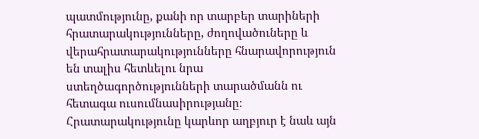պատմությունը, քանի որ տարբեր տարիների հրատարակությունները, ժողովածուները և վերահրատարակությունները հնարավորություն են տալիս հետևելու նրա ստեղծագործությունների տարածմանն ու հետագա ուսումնասիրությանը։ Հրատարակությունը կարևոր աղբյուր է նաև այն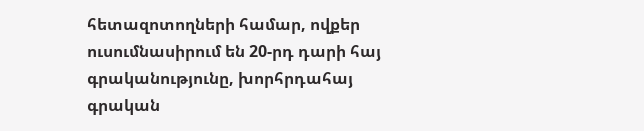հետազոտողների համար, ովքեր ուսումնասիրում են 20-րդ դարի հայ գրականությունը, խորհրդահայ գրական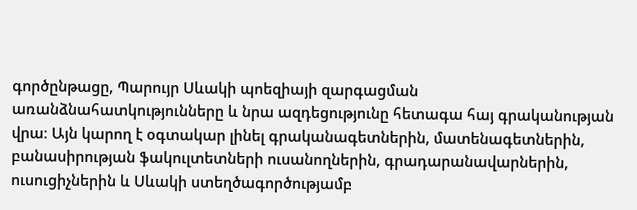գործընթացը, Պարույր Սևակի պոեզիայի զարգացման առանձնահատկությունները և նրա ազդեցությունը հետագա հայ գրականության վրա։ Այն կարող է օգտակար լինել գրականագետներին, մատենագետներին, բանասիրության ֆակուլտետների ուսանողներին, գրադարանավարներին, ուսուցիչներին և Սևակի ստեղծագործությամբ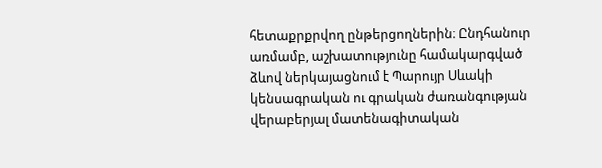հետաքրքրվող ընթերցողներին։ Ընդհանուր առմամբ, աշխատությունը համակարգված ձևով ներկայացնում է Պարույր Սևակի կենսագրական ու գրական ժառանգության վերաբերյալ մատենագիտական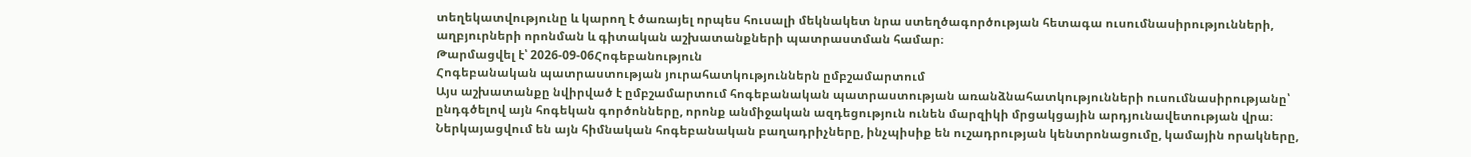տեղեկատվությունը և կարող է ծառայել որպես հուսալի մեկնակետ նրա ստեղծագործության հետագա ուսումնասիրությունների, աղբյուրների որոնման և գիտական աշխատանքների պատրաստման համար։
Թարմացվել է՝ 2026-09-06Հոգեբանություն
Հոգեբանական պատրաստության յուրահատկություններն ըմբշամարտում
Այս աշխատանքը նվիրված է ըմբշամարտում հոգեբանական պատրաստության առանձնահատկությունների ուսումնասիրությանը՝ ընդգծելով այն հոգեկան գործոնները, որոնք անմիջական ազդեցություն ունեն մարզիկի մրցակցային արդյունավետության վրա։ Ներկայացվում են այն հիմնական հոգեբանական բաղադրիչները, ինչպիսիք են ուշադրության կենտրոնացումը, կամային որակները,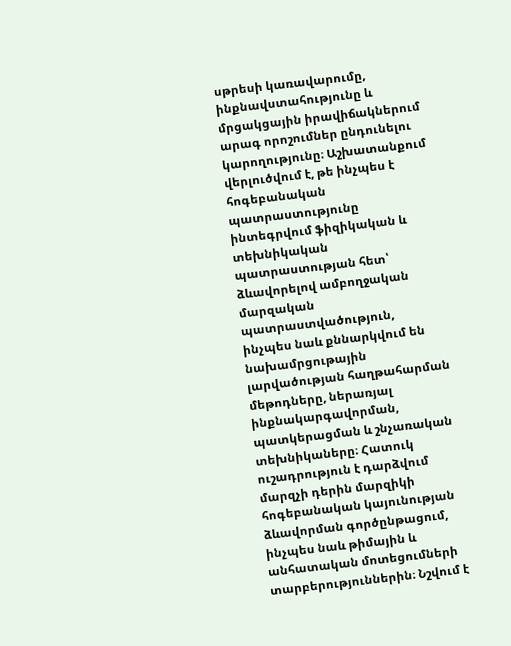սթրեսի կառավարումը, ինքնավստահությունը և մրցակցային իրավիճակներում արագ որոշումներ ընդունելու կարողությունը։ Աշխատանքում վերլուծվում է, թե ինչպես է հոգեբանական պատրաստությունը ինտեգրվում ֆիզիկական և տեխնիկական պատրաստության հետ՝ ձևավորելով ամբողջական մարզական պատրաստվածություն, ինչպես նաև քննարկվում են նախամրցութային լարվածության հաղթահարման մեթոդները, ներառյալ ինքնակարգավորման, պատկերացման և շնչառական տեխնիկաները։ Հատուկ ուշադրություն է դարձվում մարզչի դերին մարզիկի հոգեբանական կայունության ձևավորման գործընթացում, ինչպես նաև թիմային և անհատական մոտեցումների տարբերություններին։ Նշվում է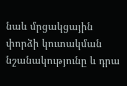նաև մրցակցային փորձի կուտակման նշանակությունը և դրա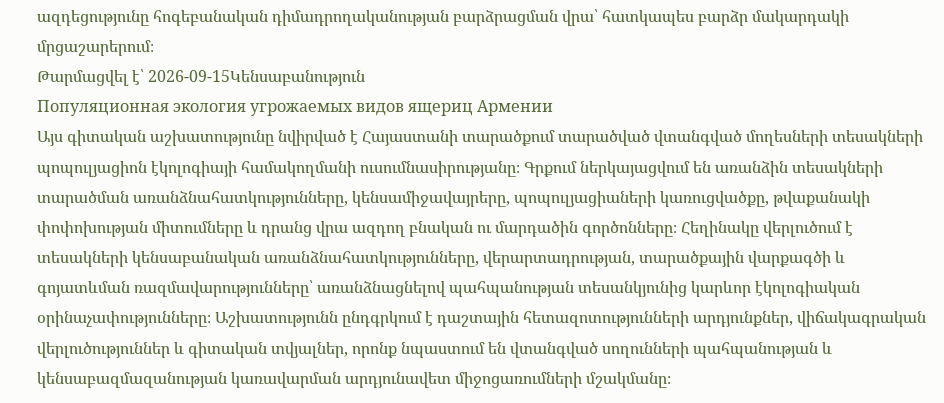ազդեցությունը հոգեբանական դիմադրողականության բարձրացման վրա՝ հատկապես բարձր մակարդակի մրցաշարերում։
Թարմացվել է՝ 2026-09-15Կենսաբանություն
Популяционная экология угрожаемых видов ящериц Армении
Այս գիտական աշխատությունը նվիրված է Հայաստանի տարածքում տարածված վտանգված մողեսների տեսակների պոպուլյացիոն էկոլոգիայի համակողմանի ուսումնասիրությանը։ Գրքում ներկայացվում են առանձին տեսակների տարածման առանձնահատկությունները, կենսամիջավայրերը, պոպուլյացիաների կառուցվածքը, թվաքանակի փոփոխության միտումները և դրանց վրա ազդող բնական ու մարդածին գործոնները։ Հեղինակը վերլուծում է տեսակների կենսաբանական առանձնահատկությունները, վերարտադրության, տարածքային վարքագծի և գոյատևման ռազմավարությունները՝ առանձնացնելով պահպանության տեսանկյունից կարևոր էկոլոգիական օրինաչափությունները։ Աշխատությունն ընդգրկում է դաշտային հետազոտությունների արդյունքներ, վիճակագրական վերլուծություններ և գիտական տվյալներ, որոնք նպաստում են վտանգված սողունների պահպանության և կենսաբազմազանության կառավարման արդյունավետ միջոցառումների մշակմանը։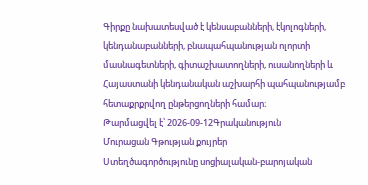Գիրքը նախատեսված է կենսաբանների, էկոլոգների, կենդանաբանների, բնապահպանության ոլորտի մասնագետների, գիտաշխատողների, ուսանողների և Հայաստանի կենդանական աշխարհի պահպանությամբ հետաքրքրվող ընթերցողների համար։
Թարմացվել է՝ 2026-09-12Գրականություն
Մուրացան Գթության քույրեր
Ստեղծագործությունը սոցիալական-բարոյական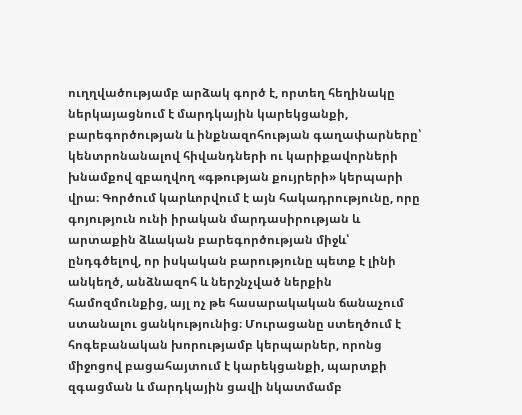ուղղվածությամբ արձակ գործ է, որտեղ հեղինակը ներկայացնում է մարդկային կարեկցանքի, բարեգործության և ինքնազոհության գաղափարները՝ կենտրոնանալով հիվանդների ու կարիքավորների խնամքով զբաղվող «գթության քույրերի» կերպարի վրա։ Գործում կարևորվում է այն հակադրությունը, որը գոյություն ունի իրական մարդասիրության և արտաքին ձևական բարեգործության միջև՝ ընդգծելով, որ իսկական բարությունը պետք է լինի անկեղծ, անձնազոհ և ներշնչված ներքին համոզմունքից, այլ ոչ թե հասարակական ճանաչում ստանալու ցանկությունից։ Մուրացանը ստեղծում է հոգեբանական խորությամբ կերպարներ, որոնց միջոցով բացահայտում է կարեկցանքի, պարտքի զգացման և մարդկային ցավի նկատմամբ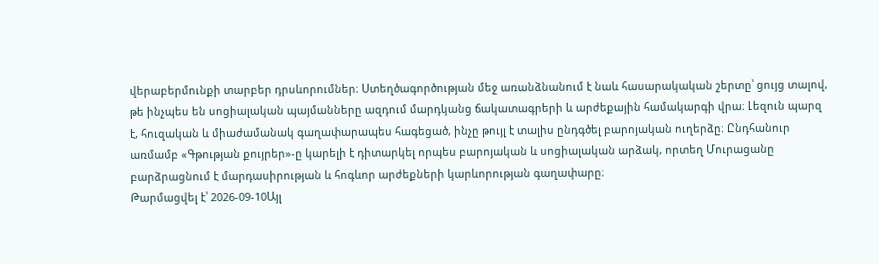վերաբերմունքի տարբեր դրսևորումներ։ Ստեղծագործության մեջ առանձնանում է նաև հասարակական շերտը՝ ցույց տալով, թե ինչպես են սոցիալական պայմանները ազդում մարդկանց ճակատագրերի և արժեքային համակարգի վրա։ Լեզուն պարզ է, հուզական և միաժամանակ գաղափարապես հագեցած, ինչը թույլ է տալիս ընդգծել բարոյական ուղերձը։ Ընդհանուր առմամբ «Գթության քույրեր»-ը կարելի է դիտարկել որպես բարոյական և սոցիալական արձակ, որտեղ Մուրացանը բարձրացնում է մարդասիրության և հոգևոր արժեքների կարևորության գաղափարը։
Թարմացվել է՝ 2026-09-10Այլ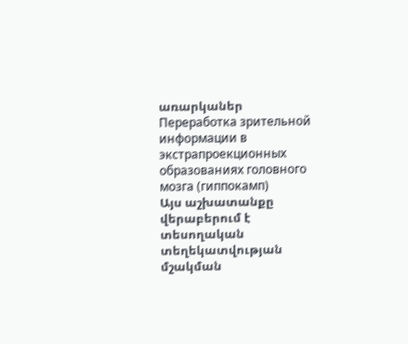առարկաներ
Переработка зрительной информации в экстрапроекционных образованиях головного мозга (гиппокамп)
Այս աշխատանքը վերաբերում է տեսողական տեղեկատվության մշակման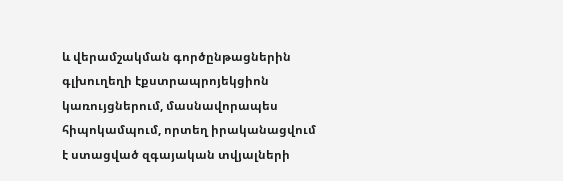և վերամշակման գործընթացներին գլխուղեղի էքստրապրոյեկցիոն կառույցներում, մասնավորապես հիպոկամպում, որտեղ իրականացվում է ստացված զգայական տվյալների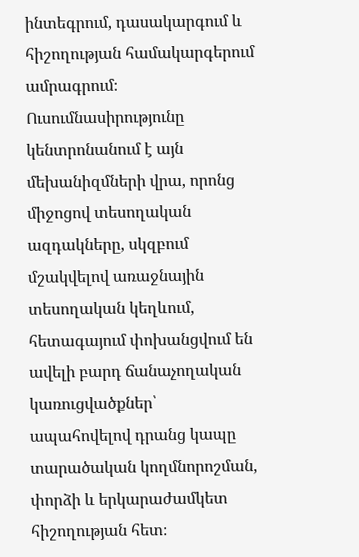ինտեգրում, դասակարգում և հիշողության համակարգերում ամրագրում։ Ուսումնասիրությունը կենտրոնանում է այն մեխանիզմների վրա, որոնց միջոցով տեսողական ազդակները, սկզբում մշակվելով առաջնային տեսողական կեղևում, հետագայում փոխանցվում են ավելի բարդ ճանաչողական կառուցվածքներ՝ ապահովելով դրանց կապը տարածական կողմնորոշման, փորձի և երկարաժամկետ հիշողության հետ։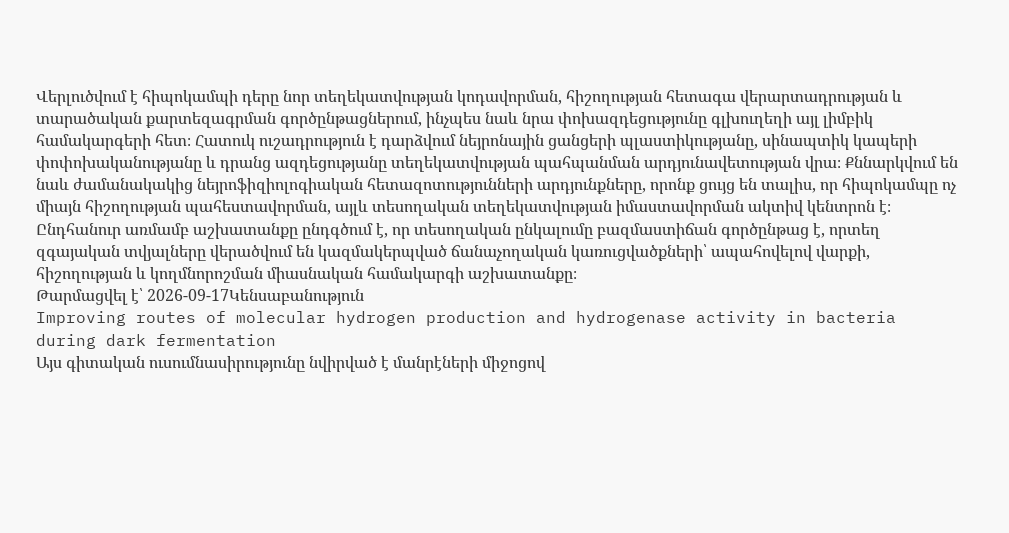Վերլուծվում է հիպոկամպի դերը նոր տեղեկատվության կոդավորման, հիշողության հետագա վերարտադրության և տարածական քարտեզագրման գործընթացներում, ինչպես նաև նրա փոխազդեցությունը գլխուղեղի այլ լիմբիկ համակարգերի հետ։ Հատուկ ուշադրություն է դարձվում նեյրոնային ցանցերի պլաստիկությանը, սինապտիկ կապերի փոփոխականությանը և դրանց ազդեցությանը տեղեկատվության պահպանման արդյունավետության վրա։ Քննարկվում են նաև ժամանակակից նեյրոֆիզիոլոգիական հետազոտությունների արդյունքները, որոնք ցույց են տալիս, որ հիպոկամպը ոչ միայն հիշողության պահեստավորման, այլև տեսողական տեղեկատվության իմաստավորման ակտիվ կենտրոն է։ Ընդհանուր առմամբ աշխատանքը ընդգծում է, որ տեսողական ընկալումը բազմաստիճան գործընթաց է, որտեղ զգայական տվյալները վերածվում են կազմակերպված ճանաչողական կառուցվածքների՝ ապահովելով վարքի, հիշողության և կողմնորոշման միասնական համակարգի աշխատանքը։
Թարմացվել է՝ 2026-09-17Կենսաբանություն
Improving routes of molecular hydrogen production and hydrogenase activity in bacteria during dark fermentation
Այս գիտական ուսումնասիրությունը նվիրված է մանրէների միջոցով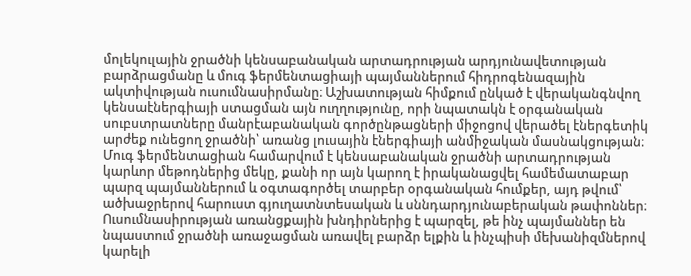մոլեկուլային ջրածնի կենսաբանական արտադրության արդյունավետության բարձրացմանը և մուգ ֆերմենտացիայի պայմաններում հիդրոգենազային ակտիվության ուսումնասիրմանը։ Աշխատության հիմքում ընկած է վերականգնվող կենսաէներգիայի ստացման այն ուղղությունը, որի նպատակն է օրգանական սուբստրատները մանրէաբանական գործընթացների միջոցով վերածել էներգետիկ արժեք ունեցող ջրածնի՝ առանց լուսային էներգիայի անմիջական մասնակցության։ Մուգ ֆերմենտացիան համարվում է կենսաբանական ջրածնի արտադրության կարևոր մեթոդներից մեկը, քանի որ այն կարող է իրականացվել համեմատաբար պարզ պայմաններում և օգտագործել տարբեր օրգանական հումքեր, այդ թվում՝ ածխաջրերով հարուստ գյուղատնտեսական և սննդարդյունաբերական թափոններ։ Ուսումնասիրության առանցքային խնդիրներից է պարզել, թե ինչ պայմաններ են նպաստում ջրածնի առաջացման առավել բարձր ելքին և ինչպիսի մեխանիզմներով կարելի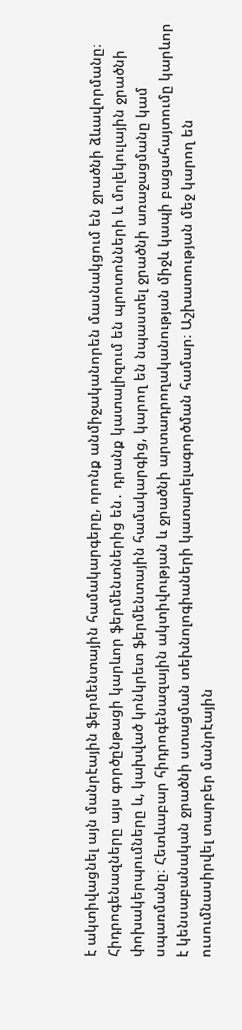է ակտիվացնել այն մանրէային ֆերմենտային համակարգերը, որոնք անմիջականորեն մասնակցում են ջրածնի ձևավորմանը։ Հիդրոգենազները այս գործընթացի կարևոր ֆերմենտներից են․ դրանք կատալիզում են պրոտոնների և մոլեկուլային ջրածնի փոխակերպումները և, կախված կոնկրետ ֆերմենտային համակարգից, կարող են նպաստել ջրածնի առաջացմանը կամ սպառմանը։ Հետևաբար հիդրոգենազային ակտիվության և ջրածնի արտադրողականության միջև կապի բացահայտումը կարևոր է կենսաբանական ջրածնի ստացման տեխնոլոգիաների կատարելագործման համար։ Աշխատության մեջ կարող են ուսումնասիրվել տարբեր մանրէային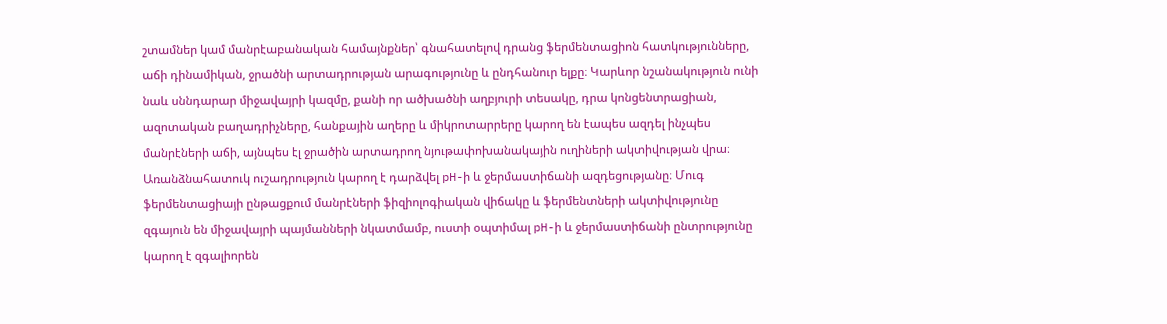շտամներ կամ մանրէաբանական համայնքներ՝ գնահատելով դրանց ֆերմենտացիոն հատկությունները, աճի դինամիկան, ջրածնի արտադրության արագությունը և ընդհանուր ելքը։ Կարևոր նշանակություն ունի նաև սննդարար միջավայրի կազմը, քանի որ ածխածնի աղբյուրի տեսակը, դրա կոնցենտրացիան, ազոտական բաղադրիչները, հանքային աղերը և միկրոտարրերը կարող են էապես ազդել ինչպես մանրէների աճի, այնպես էլ ջրածին արտադրող նյութափոխանակային ուղիների ակտիվության վրա։ Առանձնահատուկ ուշադրություն կարող է դարձվել pH-ի և ջերմաստիճանի ազդեցությանը։ Մուգ ֆերմենտացիայի ընթացքում մանրէների ֆիզիոլոգիական վիճակը և ֆերմենտների ակտիվությունը զգայուն են միջավայրի պայմանների նկատմամբ, ուստի օպտիմալ pH-ի և ջերմաստիճանի ընտրությունը կարող է զգալիորեն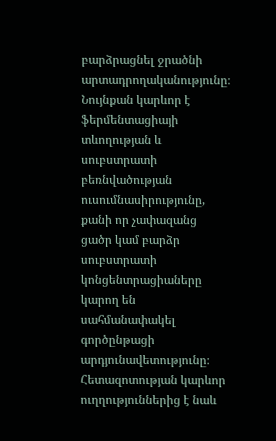բարձրացնել ջրածնի արտադրողականությունը։ Նույնքան կարևոր է ֆերմենտացիայի տևողության և սուբստրատի բեռնվածության ուսումնասիրությունը, քանի որ չափազանց ցածր կամ բարձր սուբստրատի կոնցենտրացիաները կարող են սահմանափակել գործընթացի արդյունավետությունը։ Հետազոտության կարևոր ուղղություններից է նաև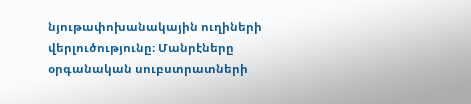նյութափոխանակային ուղիների վերլուծությունը։ Մանրէները օրգանական սուբստրատների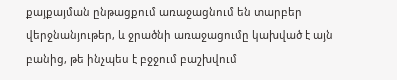քայքայման ընթացքում առաջացնում են տարբեր վերջնանյութեր, և ջրածնի առաջացումը կախված է այն բանից, թե ինչպես է բջջում բաշխվում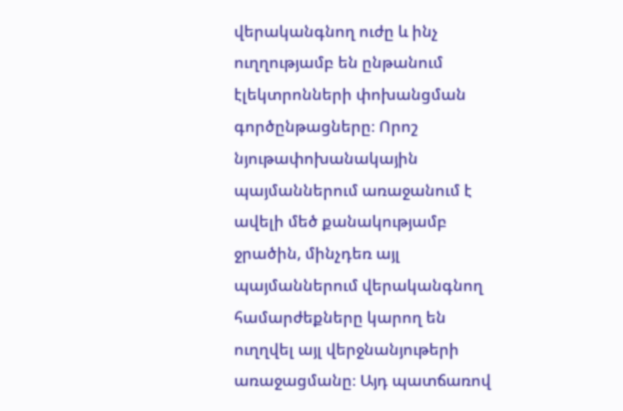վերականգնող ուժը և ինչ ուղղությամբ են ընթանում էլեկտրոնների փոխանցման գործընթացները։ Որոշ նյութափոխանակային պայմաններում առաջանում է ավելի մեծ քանակությամբ ջրածին, մինչդեռ այլ պայմաններում վերականգնող համարժեքները կարող են ուղղվել այլ վերջնանյութերի առաջացմանը։ Այդ պատճառով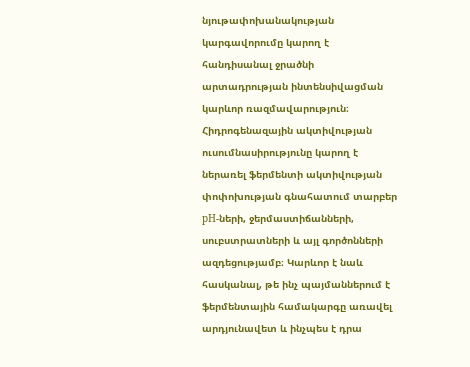նյութափոխանակության կարգավորումը կարող է հանդիսանալ ջրածնի արտադրության ինտենսիվացման կարևոր ռազմավարություն։ Հիդրոգենազային ակտիվության ուսումնասիրությունը կարող է ներառել ֆերմենտի ակտիվության փոփոխության գնահատում տարբեր pH-ների, ջերմաստիճանների, սուբստրատների և այլ գործոնների ազդեցությամբ։ Կարևոր է նաև հասկանալ, թե ինչ պայմաններում է ֆերմենտային համակարգը առավել արդյունավետ և ինչպես է դրա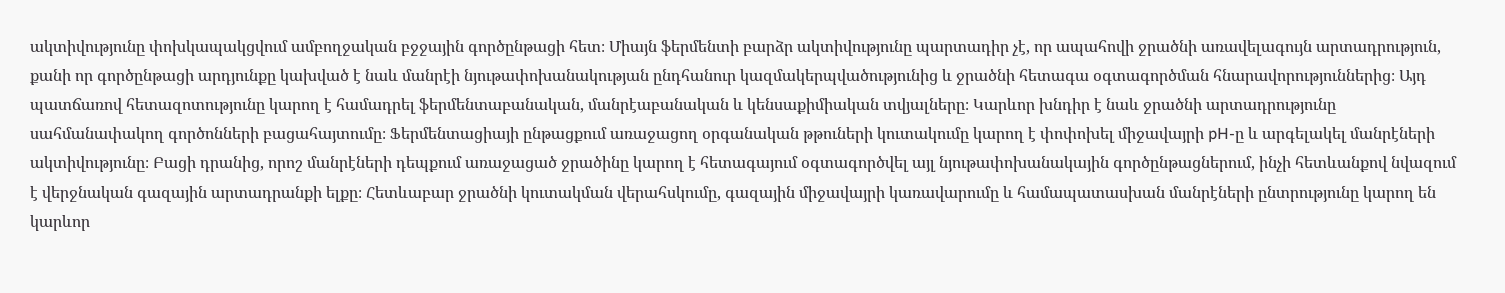ակտիվությունը փոխկապակցվում ամբողջական բջջային գործընթացի հետ։ Միայն ֆերմենտի բարձր ակտիվությունը պարտադիր չէ, որ ապահովի ջրածնի առավելագույն արտադրություն, քանի որ գործընթացի արդյունքը կախված է նաև մանրէի նյութափոխանակության ընդհանուր կազմակերպվածությունից և ջրածնի հետագա օգտագործման հնարավորություններից։ Այդ պատճառով հետազոտությունը կարող է համադրել ֆերմենտաբանական, մանրէաբանական և կենսաքիմիական տվյալները։ Կարևոր խնդիր է նաև ջրածնի արտադրությունը սահմանափակող գործոնների բացահայտումը։ Ֆերմենտացիայի ընթացքում առաջացող օրգանական թթուների կուտակումը կարող է փոփոխել միջավայրի pH-ը և արգելակել մանրէների ակտիվությունը։ Բացի դրանից, որոշ մանրէների դեպքում առաջացած ջրածինը կարող է հետագայում օգտագործվել այլ նյութափոխանակային գործընթացներում, ինչի հետևանքով նվազում է վերջնական գազային արտադրանքի ելքը։ Հետևաբար ջրածնի կուտակման վերահսկումը, գազային միջավայրի կառավարումը և համապատասխան մանրէների ընտրությունը կարող են կարևոր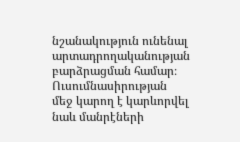նշանակություն ունենալ արտադրողականության բարձրացման համար։ Ուսումնասիրության մեջ կարող է կարևորվել նաև մանրէների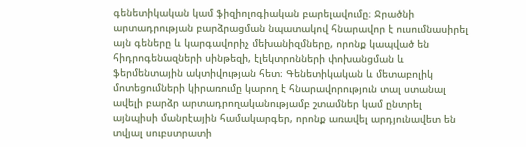գենետիկական կամ ֆիզիոլոգիական բարելավումը։ Ջրածնի արտադրության բարձրացման նպատակով հնարավոր է ուսումնասիրել այն գեները և կարգավորիչ մեխանիզմները, որոնք կապված են հիդրոգենազների սինթեզի, էլեկտրոնների փոխանցման և ֆերմենտային ակտիվության հետ։ Գենետիկական և մետաբոլիկ մոտեցումների կիրառումը կարող է հնարավորություն տալ ստանալ ավելի բարձր արտադրողականությամբ շտամներ կամ ընտրել այնպիսի մանրէային համակարգեր, որոնք առավել արդյունավետ են տվյալ սուբստրատի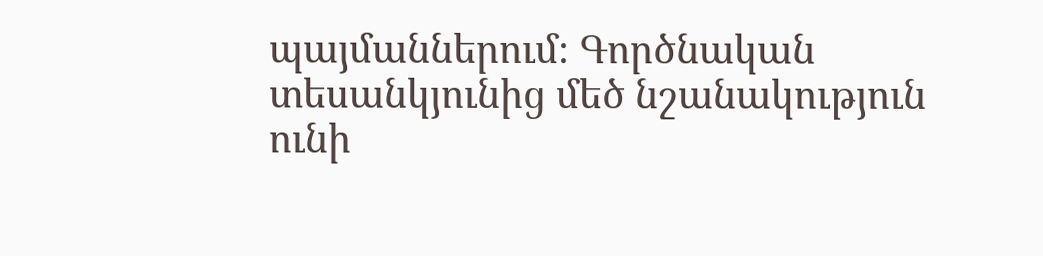պայմաններում։ Գործնական տեսանկյունից մեծ նշանակություն ունի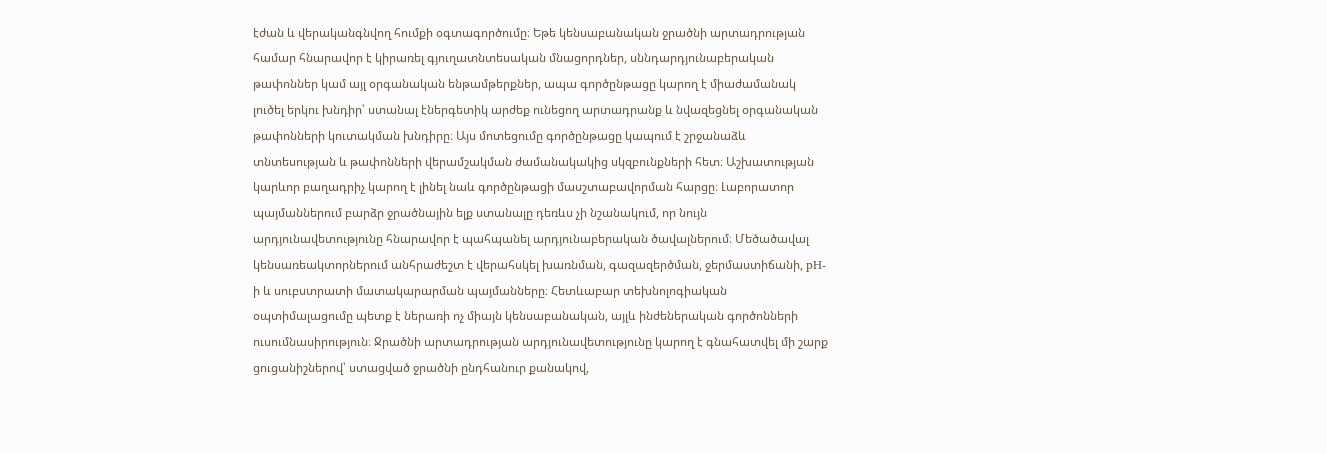էժան և վերականգնվող հումքի օգտագործումը։ Եթե կենսաբանական ջրածնի արտադրության համար հնարավոր է կիրառել գյուղատնտեսական մնացորդներ, սննդարդյունաբերական թափոններ կամ այլ օրգանական ենթամթերքներ, ապա գործընթացը կարող է միաժամանակ լուծել երկու խնդիր՝ ստանալ էներգետիկ արժեք ունեցող արտադրանք և նվազեցնել օրգանական թափոնների կուտակման խնդիրը։ Այս մոտեցումը գործընթացը կապում է շրջանաձև տնտեսության և թափոնների վերամշակման ժամանակակից սկզբունքների հետ։ Աշխատության կարևոր բաղադրիչ կարող է լինել նաև գործընթացի մասշտաբավորման հարցը։ Լաբորատոր պայմաններում բարձր ջրածնային ելք ստանալը դեռևս չի նշանակում, որ նույն արդյունավետությունը հնարավոր է պահպանել արդյունաբերական ծավալներում։ Մեծածավալ կենսառեակտորներում անհրաժեշտ է վերահսկել խառնման, գազազերծման, ջերմաստիճանի, pH-ի և սուբստրատի մատակարարման պայմանները։ Հետևաբար տեխնոլոգիական օպտիմալացումը պետք է ներառի ոչ միայն կենսաբանական, այլև ինժեներական գործոնների ուսումնասիրություն։ Ջրածնի արտադրության արդյունավետությունը կարող է գնահատվել մի շարք ցուցանիշներով՝ ստացված ջրածնի ընդհանուր քանակով,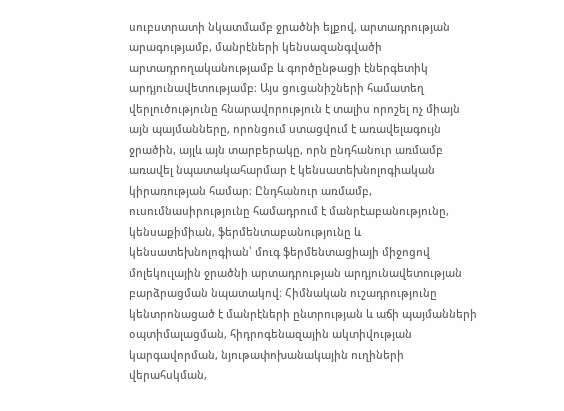սուբստրատի նկատմամբ ջրածնի ելքով, արտադրության արագությամբ, մանրէների կենսազանգվածի արտադրողականությամբ և գործընթացի էներգետիկ արդյունավետությամբ։ Այս ցուցանիշների համատեղ վերլուծությունը հնարավորություն է տալիս որոշել ոչ միայն այն պայմանները, որոնցում ստացվում է առավելագույն ջրածին, այլև այն տարբերակը, որն ընդհանուր առմամբ առավել նպատակահարմար է կենսատեխնոլոգիական կիրառության համար։ Ընդհանուր առմամբ, ուսումնասիրությունը համադրում է մանրէաբանությունը, կենսաքիմիան, ֆերմենտաբանությունը և կենսատեխնոլոգիան՝ մուգ ֆերմենտացիայի միջոցով մոլեկուլային ջրածնի արտադրության արդյունավետության բարձրացման նպատակով։ Հիմնական ուշադրությունը կենտրոնացած է մանրէների ընտրության և աճի պայմանների օպտիմալացման, հիդրոգենազային ակտիվության կարգավորման, նյութափոխանակային ուղիների վերահսկման,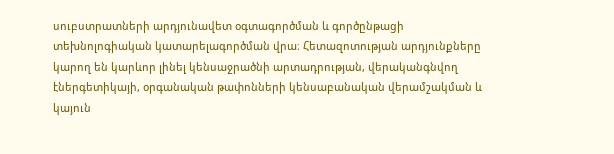սուբստրատների արդյունավետ օգտագործման և գործընթացի տեխնոլոգիական կատարելագործման վրա։ Հետազոտության արդյունքները կարող են կարևոր լինել կենսաջրածնի արտադրության, վերականգնվող էներգետիկայի, օրգանական թափոնների կենսաբանական վերամշակման և կայուն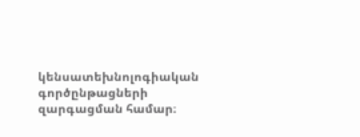կենսատեխնոլոգիական գործընթացների զարգացման համար։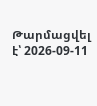Թարմացվել է՝ 2026-09-11